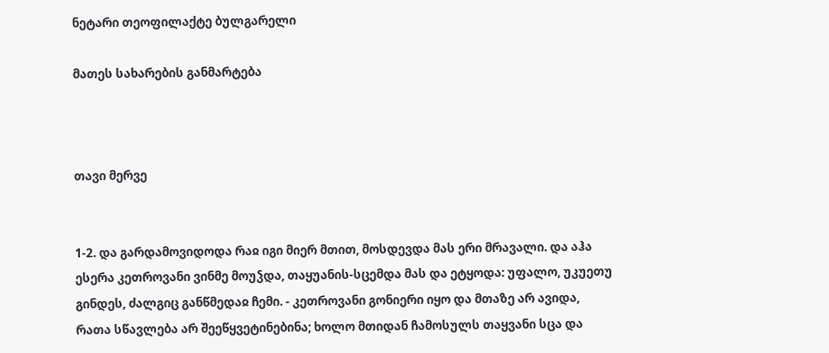ნეტარი თეოფილაქტე ბულგარელი

მათეს სახარების განმარტება



თავი მერვე


1-2. და გარდამოვიდოდა რაჲ იგი მიერ მთით, მოსდევდა მას ერი მრავალი. და აჰა ესერა კეთროვანი ვინმე მოუჴდა, თაყუანის-სცემდა მას და ეტყოდა: უფალო, უკუეთუ გინდეს, ძალგიც განწმედაჲ ჩემი. - კეთროვანი გონიერი იყო და მთაზე არ ავიდა, რათა სწავლება არ შეეწყვეტინებინა; ხოლო მთიდან ჩამოსულს თაყვანი სცა და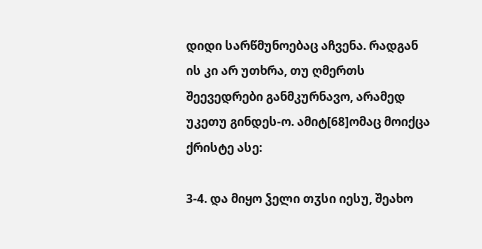დიდი სარწმუნოებაც აჩვენა. რადგან ის კი არ უთხრა, თუ ღმერთს შეევედრები განმკურნავო, არამედ უკეთუ გინდეს-ო. ამიტ[68]ომაც მოიქცა ქრისტე ასე:

3-4. და მიყო ჴელი თჳსი იესუ, შეახო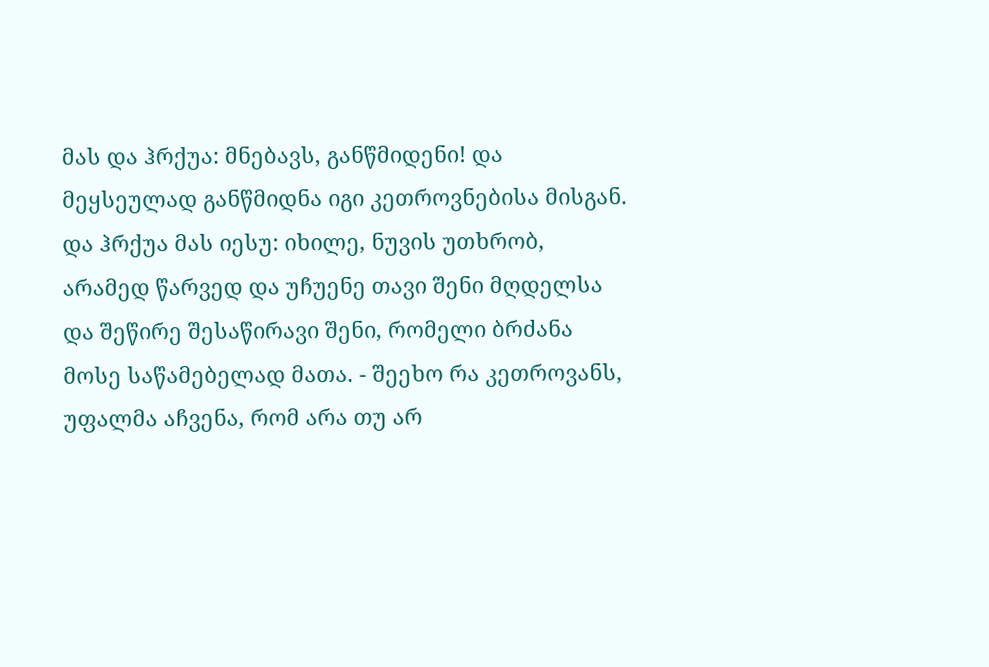მას და ჰრქუა: მნებავს, განწმიდენი! და მეყსეულად განწმიდნა იგი კეთროვნებისა მისგან. და ჰრქუა მას იესუ: იხილე, ნუვის უთხრობ, არამედ წარვედ და უჩუენე თავი შენი მღდელსა და შეწირე შესაწირავი შენი, რომელი ბრძანა მოსე საწამებელად მათა. - შეეხო რა კეთროვანს, უფალმა აჩვენა, რომ არა თუ არ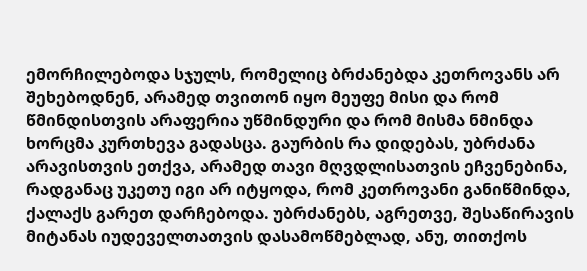ემორჩილებოდა სჯულს, რომელიც ბრძანებდა კეთროვანს არ შეხებოდნენ, არამედ თვითონ იყო მეუფე მისი და რომ წმინდისთვის არაფერია უწმინდური და რომ მისმა ნმინდა ხორცმა კურთხევა გადასცა. გაურბის რა დიდებას, უბრძანა არავისთვის ეთქვა, არამედ თავი მღვდლისათვის ეჩვენებინა, რადგანაც უკეთუ იგი არ იტყოდა, რომ კეთროვანი განიწმინდა, ქალაქს გარეთ დარჩებოდა. უბრძანებს, აგრეთვე, შესაწირავის მიტანას იუდეველთათვის დასამოწმებლად, ანუ, თითქოს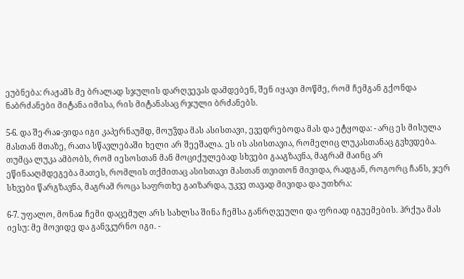ეუბნება: რაჟამს მე ბრალად სჯულის დარღვევას დამდებენ, შენ იყავი მოწმე, რომ ჩემგან გქონდა ნაბრძანები მიტანა იმისა, რის მიტანასაც რჯული ბრძანებს.

5-6. და შე-რაჲ-ვიდა იგი კაპერნაუმდ, მოუჴდა მას ასისთავი, ევედრებოდა მას და ეტყოდა: - არც ეს მისულა მასთან მთაზე, რათა სწავლებაში ხელი არ შეეშალა. ეს ის ასისთავია, რომელიც ლუკასთანაც გვხვდება. თუმცა ლუკა ამბობს, რომ იესოსთან მან მოციქულებად სხვები გააგზავნა, მაგრამ მაინც არ ეწინააღმდეგება მათეს, რომლის თქმითაც ასისთავი მასთან თვითონ მივიდა, რადგან, როგორც ჩანს, ჯერ სხვები წარგზავნა, მაგრამ როცა საფრთხე გაიზარდა, უკვე თავად მივიდა და უთხრა:

6-7. უფალო, მონაჲ ჩემი დაცემულ არს სახლსა შინა ჩემსა განრღვეული და ფრიად იგუემების. ჰრქუა მას იესუ: მე მოვიდე და განვკურნო იგი. -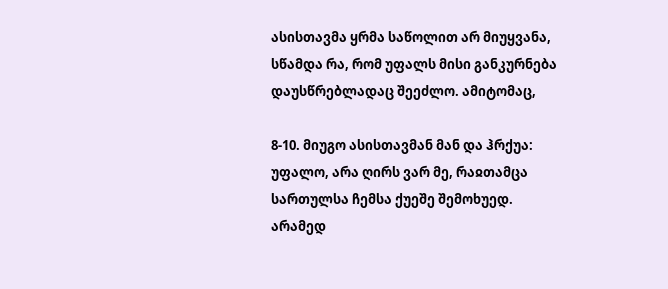ასისთავმა ყრმა საწოლით არ მიუყვანა, სწამდა რა, რომ უფალს მისი განკურნება დაუსწრებლადაც შეეძლო. ამიტომაც,

8-10. მიუგო ასისთავმან მან და ჰრქუა: უფალო, არა ღირს ვარ მე, რაჲთამცა სართულსა ჩემსა ქუეშე შემოხუედ. არამედ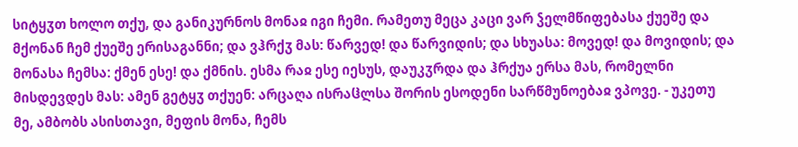სიტყჳთ ხოლო თქუ, და განიკურნოს მონაჲ იგი ჩემი. რამეთუ მეცა კაცი ვარ ჴელმწიფებასა ქუეშე და მქონან ჩემ ქუეშე ერისაგანნი; და ვჰრქჳ მას: წარვედ! და წარვიდის; და სხუასა: მოვედ! და მოვიდის; და მონასა ჩემსა: ქმენ ესე! და ქმნის. ესმა რაჲ ესე იესუს, დაუკჳრდა და ჰრქუა ერსა მას, რომელნი მისდევდეს მას: ამენ გეტყჳ თქუენ: არცაღა ისრაჱლსა შორის ესოდენი სარწმუნოებაჲ ვპოვე. - უკეთუ მე, ამბობს ასისთავი, მეფის მონა, ჩემს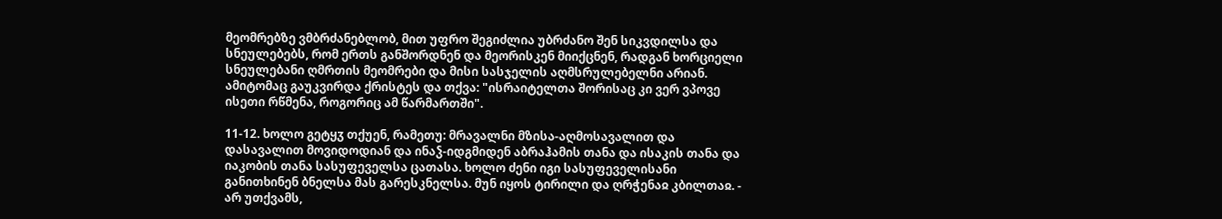მეომრებზე ვმბრძანებლობ, მით უფრო შეგიძლია უბრძანო შენ სიკვდილსა და სნეულებებს, რომ ერთს განშორდნენ და მეორისკენ მიიქცნენ, რადგან ხორციელი სნეულებანი ღმრთის მეომრები და მისი სასჯელის აღმსრულებელნი არიან. ამიტომაც გაუკვირდა ქრისტეს და თქვა: "ისრაიტელთა შორისაც კი ვერ ვპოვე ისეთი რწმენა, როგორიც ამ წარმართში".

11-12. ხოლო გეტყჳ თქუენ, რამეთუ: მრავალნი მზისა-აღმოსავალით და დასავალით მოვიდოდიან და ინაჴ-იდგმიდენ აბრაჰამის თანა და ისაკის თანა და იაკობის თანა სასუფეველსა ცათასა. ხოლო ძენი იგი სასუფეველისანი განითხინენ ბნელსა მას გარესკნელსა. მუნ იყოს ტირილი და ღრჭენაჲ კბილთაჲ. - არ უთქვამს,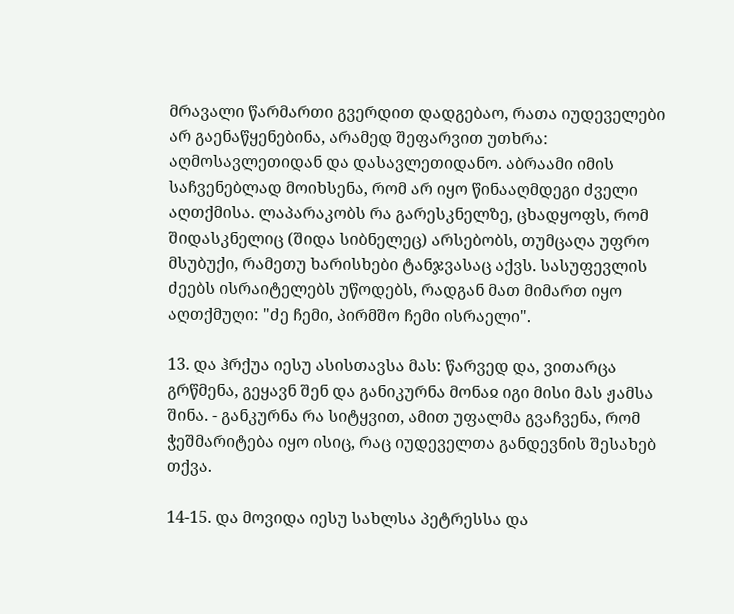მრავალი წარმართი გვერდით დადგებაო, რათა იუდეველები არ გაენაწყენებინა, არამედ შეფარვით უთხრა: აღმოსავლეთიდან და დასავლეთიდანო. აბრაამი იმის საჩვენებლად მოიხსენა, რომ არ იყო წინააღმდეგი ძველი აღთქმისა. ლაპარაკობს რა გარესკნელზე, ცხადყოფს, რომ შიდასკნელიც (შიდა სიბნელეც) არსებობს, თუმცაღა უფრო მსუბუქი, რამეთუ ხარისხები ტანჯვასაც აქვს. სასუფევლის ძეებს ისრაიტელებს უწოდებს, რადგან მათ მიმართ იყო აღთქმუღი: "ძე ჩემი, პირმშო ჩემი ისრაელი".

13. და ჰრქუა იესუ ასისთავსა მას: წარვედ და, ვითარცა გრწმენა, გეყავნ შენ და განიკურნა მონაჲ იგი მისი მას ჟამსა შინა. - განკურნა რა სიტყვით, ამით უფალმა გვაჩვენა, რომ ჭეშმარიტება იყო ისიც, რაც იუდეველთა განდევნის შესახებ თქვა.

14-15. და მოვიდა იესუ სახლსა პეტრესსა და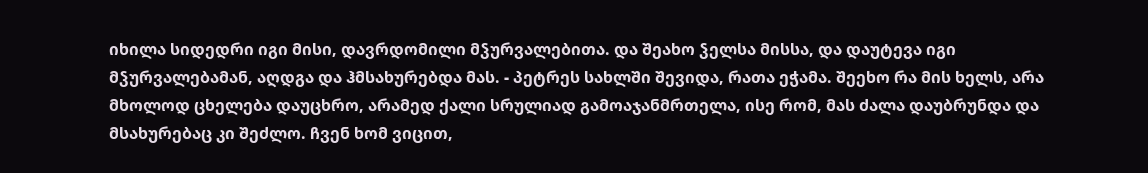იხილა სიდედრი იგი მისი, დავრდომილი მჴურვალებითა. და შეახო ჴელსა მისსა, და დაუტევა იგი მჴურვალებამან, აღდგა და ჰმსახურებდა მას. - პეტრეს სახლში შევიდა, რათა ეჭამა. შეეხო რა მის ხელს, არა მხოლოდ ცხელება დაუცხრო, არამედ ქალი სრულიად გამოაჯანმრთელა, ისე რომ, მას ძალა დაუბრუნდა და მსახურებაც კი შეძლო. ჩვენ ხომ ვიცით,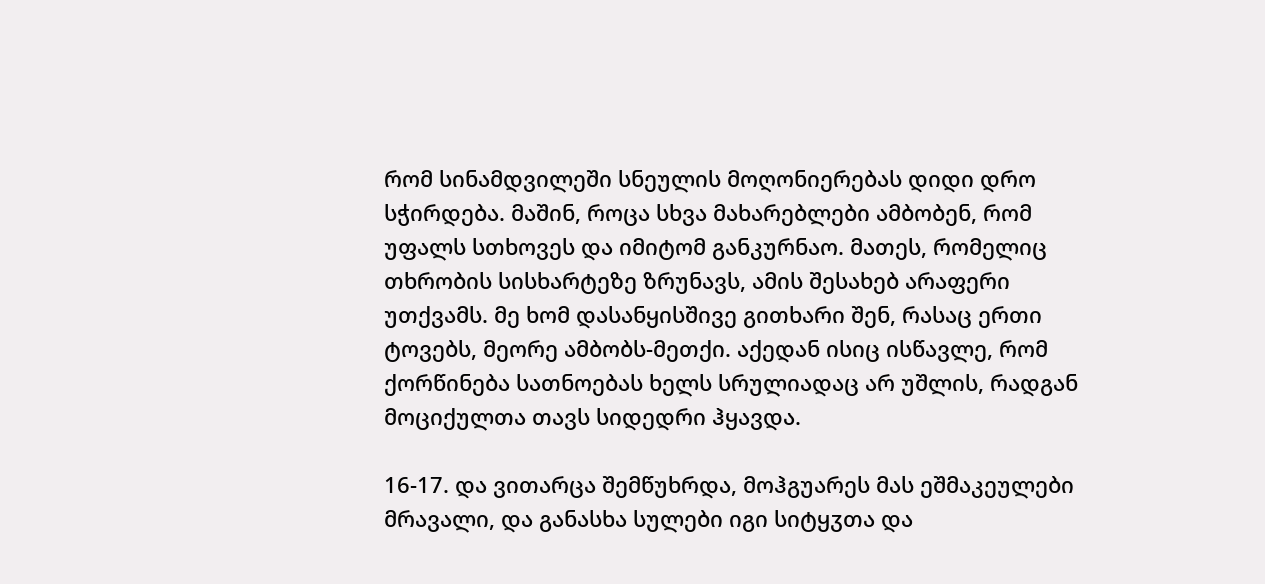რომ სინამდვილეში სნეულის მოღონიერებას დიდი დრო სჭირდება. მაშინ, როცა სხვა მახარებლები ამბობენ, რომ უფალს სთხოვეს და იმიტომ განკურნაო. მათეს, რომელიც თხრობის სისხარტეზე ზრუნავს, ამის შესახებ არაფერი უთქვამს. მე ხომ დასანყისშივე გითხარი შენ, რასაც ერთი ტოვებს, მეორე ამბობს-მეთქი. აქედან ისიც ისწავლე, რომ ქორწინება სათნოებას ხელს სრულიადაც არ უშლის, რადგან მოციქულთა თავს სიდედრი ჰყავდა.

16-17. და ვითარცა შემწუხრდა, მოჰგუარეს მას ეშმაკეულები მრავალი, და განასხა სულები იგი სიტყჳთა და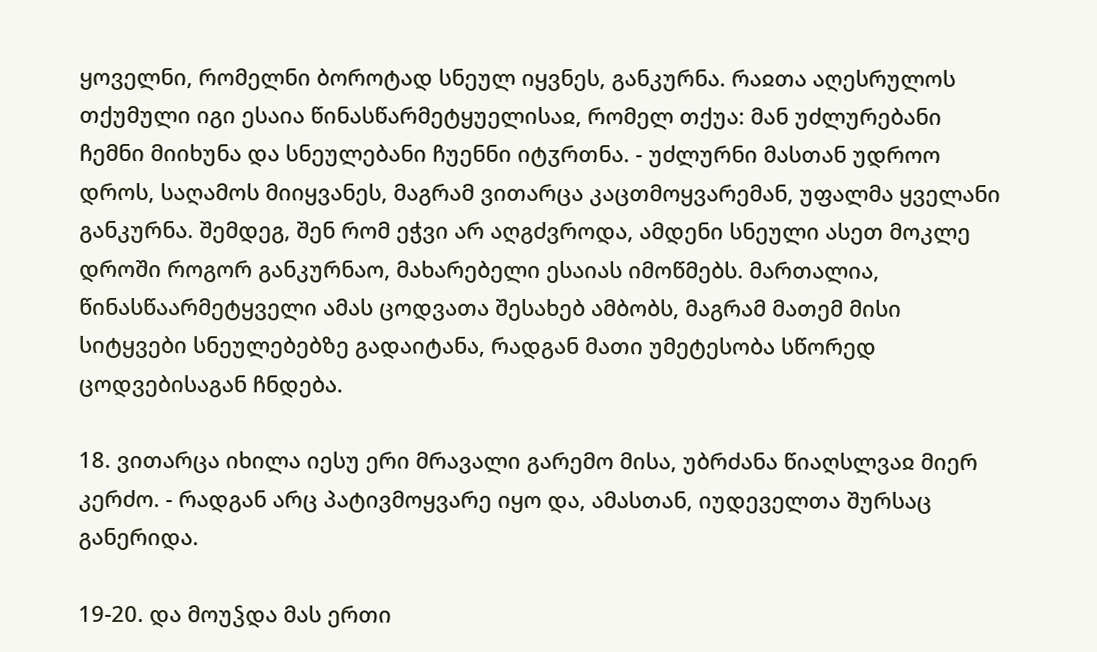ყოველნი, რომელნი ბოროტად სნეულ იყვნეს, განკურნა. რაჲთა აღესრულოს თქუმული იგი ესაია წინასწარმეტყუელისაჲ, რომელ თქუა: მან უძლურებანი ჩემნი მიიხუნა და სნეულებანი ჩუენნი იტჳრთნა. - უძლურნი მასთან უდროო დროს, საღამოს მიიყვანეს, მაგრამ ვითარცა კაცთმოყვარემან, უფალმა ყველანი განკურნა. შემდეგ, შენ რომ ეჭვი არ აღგძვროდა, ამდენი სნეული ასეთ მოკლე დროში როგორ განკურნაო, მახარებელი ესაიას იმოწმებს. მართალია, წინასწაარმეტყველი ამას ცოდვათა შესახებ ამბობს, მაგრამ მათემ მისი სიტყვები სნეულებებზე გადაიტანა, რადგან მათი უმეტესობა სწორედ ცოდვებისაგან ჩნდება.

18. ვითარცა იხილა იესუ ერი მრავალი გარემო მისა, უბრძანა წიაღსლვაჲ მიერ კერძო. - რადგან არც პატივმოყვარე იყო და, ამასთან, იუდეველთა შურსაც განერიდა.

19-20. და მოუჴდა მას ერთი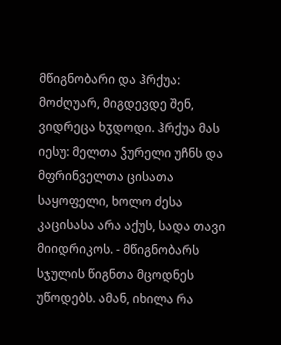მწიგნობარი და ჰრქუა: მოძღუარ, მიგდევდე შენ, ვიდრეცა ხჳდოდი. ჰრქუა მას იესუ: მელთა ჴურელი უჩნს და მფრინველთა ცისათა საყოფელი, ხოლო ძესა კაცისასა არა აქუს, სადა თავი მიიდრიკოს. - მწიგნობარს სჯულის წიგნთა მცოდნეს უწოდებს. ამან, იხილა რა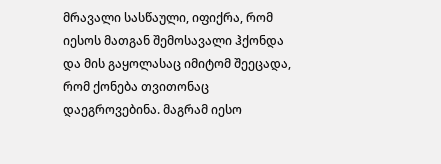მრავალი სასწაული, იფიქრა, რომ იესოს მათგან შემოსავალი ჰქონდა და მის გაყოლასაც იმიტომ შეეცადა, რომ ქონება თვითონაც დაეგროვებინა. მაგრამ იესო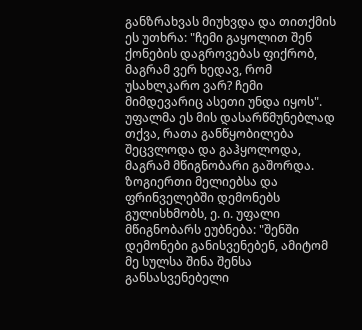განზრახვას მიუხვდა და თითქმის ეს უთხრა: "ჩემი გაყოლით შენ ქონების დაგროვებას ფიქრობ, მაგრამ ვერ ხედავ, რომ უსახლკარო ვარ? ჩემი მიმდევარიც ასეთი უნდა იყოს". უფალმა ეს მის დასარწმუნებლად თქვა, რათა განწყობილება შეცვლოდა და გაჰყოლოდა, მაგრამ მწიგნობარი გაშორდა. ზოგიერთი მელიებსა და ფრინველებში დემონებს გულისხმობს, ე. ი. უფალი მწიგნობარს ეუბნება: "შენში დემონები განისვენებენ, ამიტომ მე სულსა შინა შენსა განსასვენებელი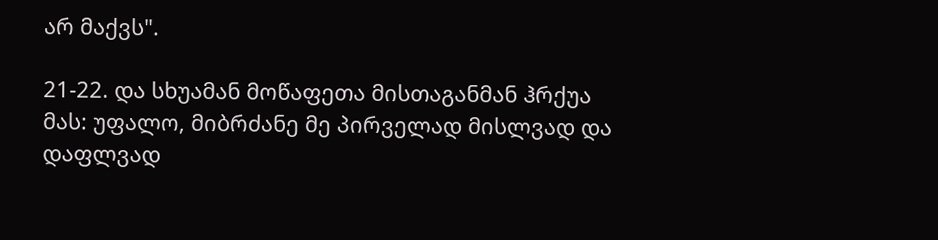არ მაქვს".

21-22. და სხუამან მოწაფეთა მისთაგანმან ჰრქუა მას: უფალო, მიბრძანე მე პირველად მისლვად და დაფლვად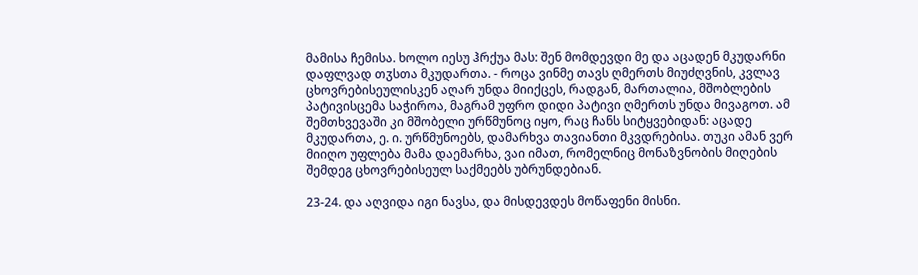მამისა ჩემისა. ხოლო იესუ ჰრქუა მას: შენ მომდევდი მე და აცადენ მკუდარნი დაფლვად თჳსთა მკუდართა. - როცა ვინმე თავს ღმერთს მიუძღვნის, კვლავ ცხოვრებისეულისკენ აღარ უნდა მიიქცეს, რადგან, მართალია, მშობლების პატივისცემა საჭიროა, მაგრამ უფრო დიდი პატივი ღმერთს უნდა მივაგოთ. ამ შემთხვევაში კი მშობელი ურწმუნოც იყო, რაც ჩანს სიტყვებიდან: აცადე მკუდართა, ე. ი. ურწმუნოებს, დამარხვა თავიანთი მკვდრებისა. თუკი ამან ვერ მიიღო უფლება მამა დაემარხა, ვაი იმათ, რომელნიც მონაზვნობის მიღების შემდეგ ცხოვრებისეულ საქმეებს უბრუნდებიან.

23-24. და აღვიდა იგი ნავსა, და მისდევდეს მოწაფენი მისნი.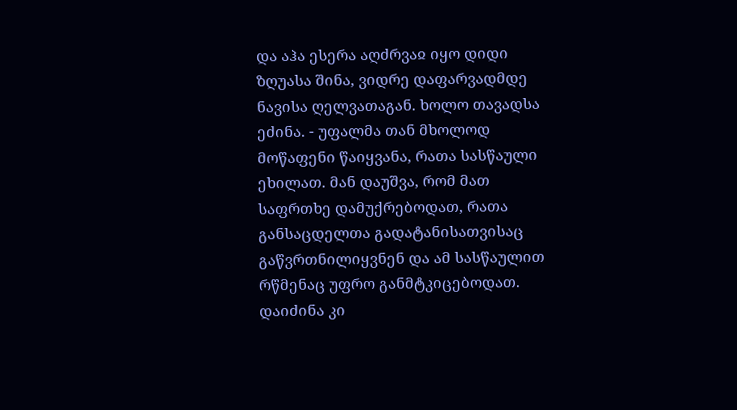და აჰა ესერა აღძრვაჲ იყო დიდი ზღუასა შინა, ვიდრე დაფარვადმდე ნავისა ღელვათაგან. ხოლო თავადსა ეძინა. - უფალმა თან მხოლოდ მოწაფენი წაიყვანა, რათა სასწაული ეხილათ. მან დაუშვა, რომ მათ საფრთხე დამუქრებოდათ, რათა განსაცდელთა გადატანისათვისაც გაწვრთნილიყვნენ და ამ სასწაულით რწმენაც უფრო განმტკიცებოდათ. დაიძინა კი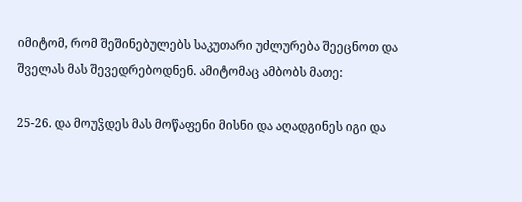იმიტომ, რომ შეშინებულებს საკუთარი უძლურება შეეცნოთ და შველას მას შევედრებოდნენ. ამიტომაც ამბობს მათე:

25-26. და მოუჴდეს მას მოწაფენი მისნი და აღადგინეს იგი და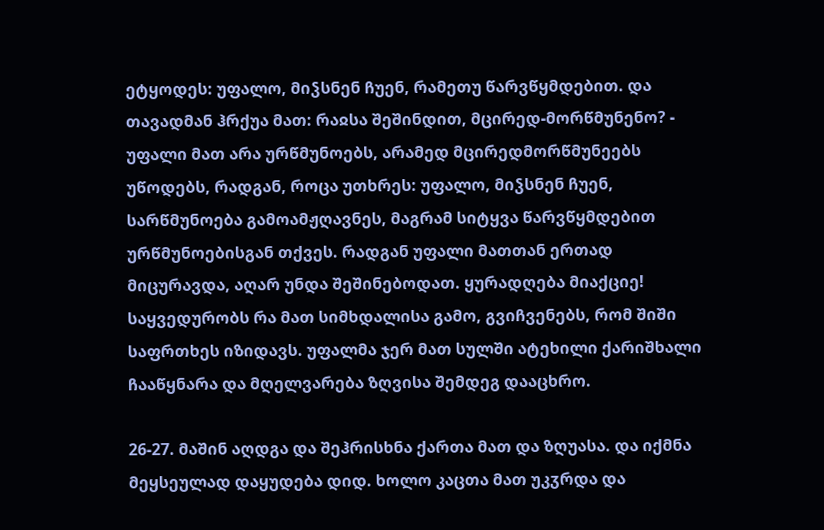ეტყოდეს: უფალო, მიჴსნენ ჩუენ, რამეთუ წარვწყმდებით. და თავადმან ჰრქუა მათ: რაჲსა შეშინდით, მცირედ-მორწმუნენო? - უფალი მათ არა ურწმუნოებს, არამედ მცირედმორწმუნეებს უწოდებს, რადგან, როცა უთხრეს: უფალო, მიჴსნენ ჩუენ, სარწმუნოება გამოამჟღავნეს, მაგრამ სიტყვა წარვწყმდებით ურწმუნოებისგან თქვეს. რადგან უფალი მათთან ერთად მიცურავდა, აღარ უნდა შეშინებოდათ. ყურადღება მიაქციე! საყვედურობს რა მათ სიმხდალისა გამო, გვიჩვენებს, რომ შიში საფრთხეს იზიდავს. უფალმა ჯერ მათ სულში ატეხილი ქარიშხალი ჩააწყნარა და მღელვარება ზღვისა შემდეგ დააცხრო.

26-27. მაშინ აღდგა და შეჰრისხნა ქართა მათ და ზღუასა. და იქმნა მეყსეულად დაყუდება დიდ. ხოლო კაცთა მათ უკჳრდა და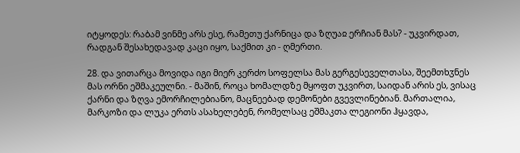იტყოდეს: რაბამ ვინმე არს ესე, რამეთუ ქარნიცა და ზღუაჲ ერჩიან მას? - უკვირდათ, რადგან შესახედავად კაცი იყო, საქმით კი - ღმერთი.

28. და ვითარცა მოვიდა იგი მიერ კერძო სოფელსა მას გერგესეველთასა, შეემთხჳნეს მას ორნი ეშმაკეულნი. - მაშინ, როცა ხომალდზე მყოფთ უკვირთ, საიდან არის ეს, ვისაც ქარნი და ზღვა ემორჩილებიანო, მაცნეებად დემონები გვევლინებიან. მართალია, მარკოზი და ლუკა ერთს ასახელებენ, რომელსაც ეშმაკთა ლეგიონი ჰყავდა,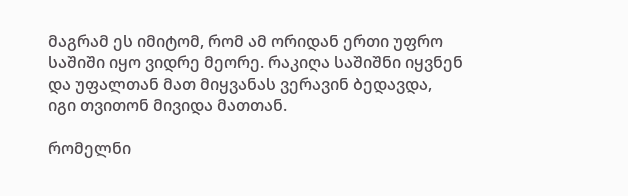მაგრამ ეს იმიტომ, რომ ამ ორიდან ერთი უფრო საშიში იყო ვიდრე მეორე. რაკიღა საშიშნი იყვნენ და უფალთან მათ მიყვანას ვერავინ ბედავდა, იგი თვითონ მივიდა მათთან.

რომელნი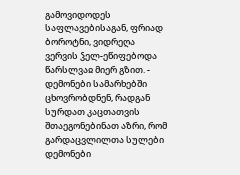გამოვიდოდეს საფლავებისაგან, ფრიად ბოროტნი, ვიდრეღა ვერვის ჴელ-ეწიფებოდა წარსლვაჲ მიერ გზით. - დემონები სამარხებში ცხოვრობდნენ, რადგან სურდათ კაცთათვის შთაეგონებინათ აზრი, რომ გარდაცვლილთა სულები დემონები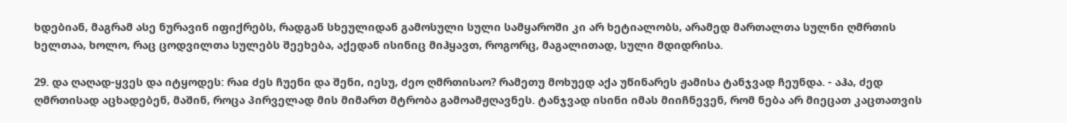ხდებიან, მაგრამ ასე ნურავინ იფიქრებს, რადგან სხეულიდან გამოსული სული სამყაროში კი არ ხეტიალობს, არამედ მართალთა სულნი ღმრთის ხელთაა, ხოლო, რაც ცოდვილთა სულებს შეეხება, აქედან ისინიც მიჰყავთ, როგორც, მაგალითად, სული მდიდრისა.

29. და ღაღად-ყვეს და იტყოდეს: რაჲ ძეს ჩუენი და შენი, იესუ, ძეო ღმრთისაო? რამეთუ მოხუედ აქა უწინარეს ჟამისა ტანჯვად ჩეუნდა. - აჰა, ძედ ღმრთისად აცხადებენ, მაშინ, როცა პირველად მის მიმართ მტრობა გამოამჟღავნეს. ტანჯვად ისინი იმას მიიჩნევენ, რომ ნება არ მიეცათ კაცთათვის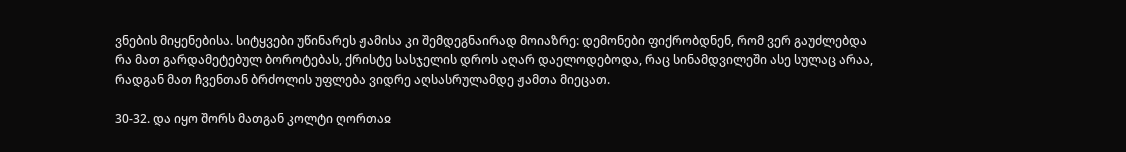ვნების მიყენებისა. სიტყვები უწინარეს ჟამისა კი შემდეგნაირად მოიაზრე: დემონები ფიქრობდნენ, რომ ვერ გაუძლებდა რა მათ გარდამეტებულ ბოროტებას, ქრისტე სასჯელის დროს აღარ დაელოდებოდა, რაც სინამდვილეში ასე სულაც არაა, რადგან მათ ჩვენთან ბრძოლის უფლება ვიდრე აღსასრულამდე ჟამთა მიეცათ.

30-32. და იყო შორს მათგან კოლტი ღორთაჲ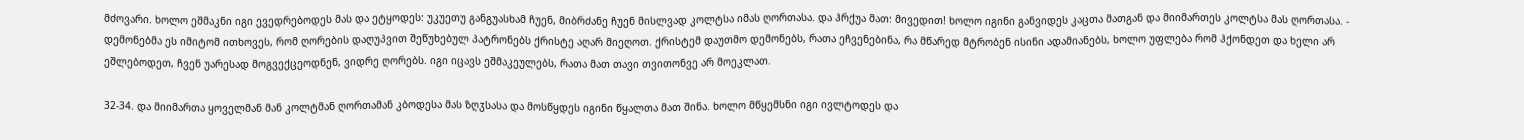მძოვარი. ხოლო ეშმაკნი იგი ევედრებოდეს მას და ეტყოდეს: უკუეთუ განგუასხამ ჩუენ, მიბრძანე ჩუენ მისლვად კოლტსა იმას ღორთასა. და ჰრქუა მათ: მივედით! ხოლო იგინი განვიდეს კაცთა მათგან და მიიმართეს კოლტსა მას ღორთასა. - დემონებმა ეს იმიტომ ითხოვეს, რომ ღორების დაღუპვით შეწუხებულ პატრონებს ქრისტე აღარ მიეღოთ. ქრისტემ დაუთმო დემონებს, რათა ეჩვენებინა, რა მწარედ მტრობენ ისინი ადამიანებს, ხოლო უფლება რომ ჰქონდეთ და ხელი არ ეშლებოდეთ, ჩვენ უარესად მოგვექცეოდნენ, ვიდრე ღორებს. იგი იცავს ეშმაკეულებს, რათა მათ თავი თვითონვე არ მოეკლათ.

32-34. და მიიმართა ყოველმან მან კოლტმან ღორთამან კბოდესა მას ზღჳსასა და მოსწყდეს იგინი წყალთა მათ შინა. ხოლო მწყემსნი იგი ივლტოდეს და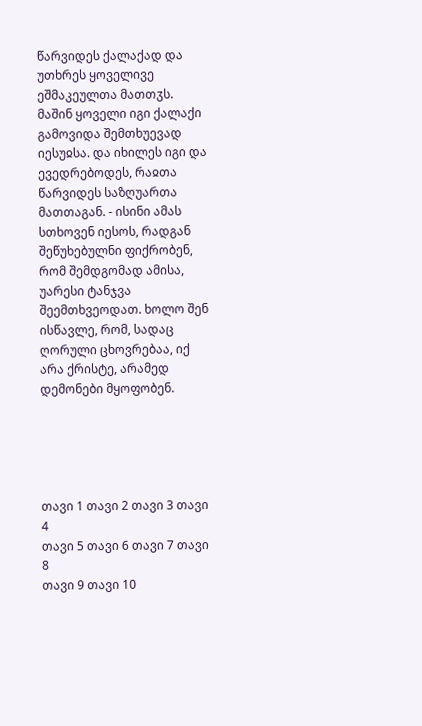წარვიდეს ქალაქად და უთხრეს ყოველივე ეშმაკეულთა მათთჳს. მაშინ ყოველი იგი ქალაქი გამოვიდა შემთხუევად იესუჲსა. და იხილეს იგი და ევედრებოდეს, რაჲთა წარვიდეს საზღუართა მათთაგან. - ისინი ამას სთხოვენ იესოს, რადგან შეწუხებულნი ფიქრობენ, რომ შემდგომად ამისა, უარესი ტანჯვა შეემთხვეოდათ. ხოლო შენ ისწავლე, რომ, სადაც ღორული ცხოვრებაა, იქ არა ქრისტე, არამედ დემონები მყოფობენ.





თავი 1 თავი 2 თავი 3 თავი 4
თავი 5 თავი 6 თავი 7 თავი 8
თავი 9 თავი 10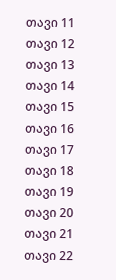თავი 11 თავი 12
თავი 13 თავი 14 თავი 15 თავი 16
თავი 17 თავი 18 თავი 19 თავი 20
თავი 21 თავი 22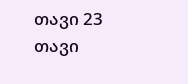თავი 23 თავი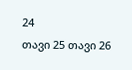24
თავი 25 თავი 26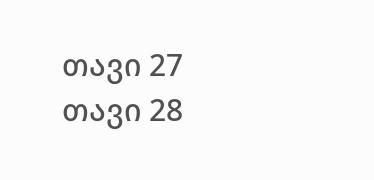თავი 27 თავი 28